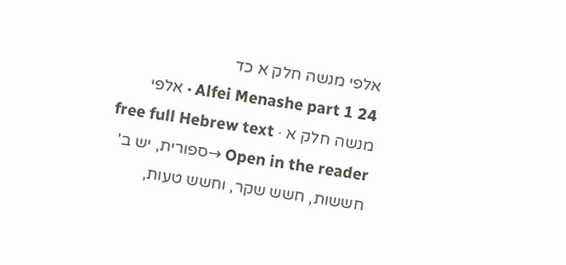אלפי מנשה חלק א כד
Alfei Menashe part 1 24 · אלפי מנשה חלק א · free full Hebrew text
Open in the reader →ספורית, יש ב' חששות, חשש שקר, וחשש טעות,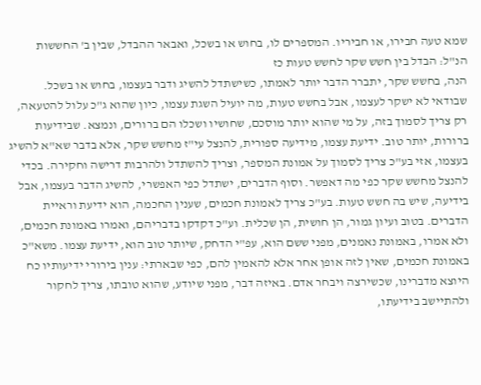שמא טעה חבירו, או חביריו. המספרים לו, בחוש או בשכל, ואבאר ההבדל, שבין ב' החששות הנ"ל: הבדל בין חשש שקר לחשש טעות כז
הנה, בחשש שקר, יתברר הדבר יותר לאמתו, כשישתדל להשיג ודבר בעצמו, בחוש או בשכל. שבודאי לא ישקר לעצמו, אבל בחשש טעות, מה יועיל השגת עצמו, כיון שהוא ג"כ עלול להטעאה, רק צריך לסמוך בזה, על מי שהוא יותר מוסכם, שחושיו ושכלו הם ברורים, ונמצא. שבידיעות ברורות, יותר טוב. ידיעת עצמו, מידיעה ספורית, להנצל עי"ז מחשש שקר, אלא בדבר שא"א להשיג בעצמו, אזי בע"כ צריך לסמוך על אמונת המספר, וצריך להשתדל ולהרבות דרישה וחקירה. בכדי להנצל מחשש שקר כפי מה דאפשר. וסוף הדברים, ישתדל כפי האפשרי, להשיג הדבר בעצמו, אבל בידיעה, שיש בה חשש טעות. בע"כ צריך לאמונת חכמים, שענין החכמה, הוא ידיעת וראיית הדברים. בטוב ועיון גמור, הן חושית, הן שכלית. וע"כ דקדקו בדבריהם, ואמרו באמונת חכמים, ולא אמרו, באמונת נאמנים, מפני ששם הוא, עפ"י הדחק, שיותר טוב הוא, ידיעת עצמו. משא"כ באמונת חכמים, שאין לזה אופן אחר אלא להאמין להם, כפי שבארתי: ענין בירורי ידיעותיו כח
היוצא מדברינו, שכשירצה ויבחר אדם. באיזה דבר, מפני שיודע, שהוא טובתו, צריך לחקור ולהתיישב בידיעתו,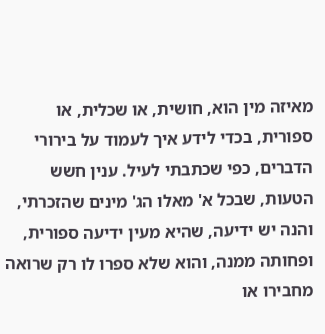מאיזה מין הוא, חושית, או שכלית, או ספורית, בכדי לידע איך לעמוד על בירורי הדברים, כפי שכתבתי לעיל. ענין חשש הטעות, שבכל א' מאלו הג' מינים שהזכרתי, והנה יש ידיעה, שהיא מעין ידיעה ספורית, ופחותה ממנה, והוא שלא ספרו לו רק שרואה מחבירו או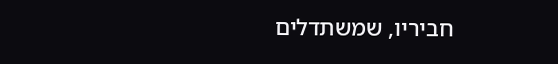חביריו, שמשתדלים